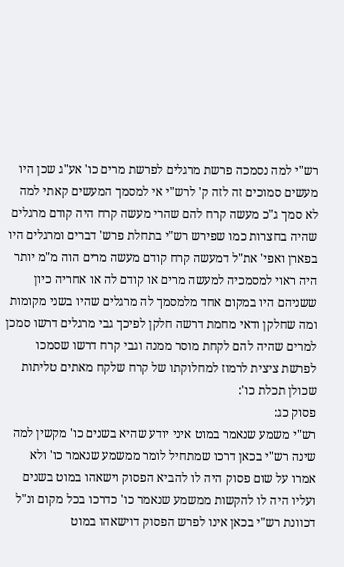רש"י למה נסמכה פרשת מרגלים לפרשת מרים כו' אע"ג שכן היו מעשים סמוכים זה לזה ק' לרש"י אי למסמך המעשים קאתי למה לא סמך ג"כ מעשה קרח להם שהרי מעשה קרח היה קודם מרגלים שהיה בחצרות כמו שפירש רש"י בתחלת פרש' דברים ומרגלים היו בפארן ואפי' את"ל דמעשה קרח קודם מעשה מרים הוה מ"מ יותר היה ראוי למסמכיה למעשה מרים או קודם לה או אחריה כיון ששניהם היו במקום אחד מלמסמך לה מרגלים שהיו בשני מקומות ומה שחלקן ודאי מחמת דרשה חלקן לפיכך גבי מרגלים דרשו סמכן למרים שהיה להם לקחת מוסר ממנה וגבי קרח דרשו שסמכו לפרשת ציצית לרמוז למחלוקתו של קרח שלקח מאתים טליתות שכולן תכלת כו':
פסוק כג:
רש"י משמע שנאמר במוט איני יודע שהיא בשנים כו' מקשין למה שינה רש"י בכאן דרכו שמתחיל לומר ממשמע שנאמר כו' ולא אמרו על שום פסוק היה לו להביא הפסוק וישאהו במוט בשנים ועליו היה לו להקשות ממשמע שנאמר כו' כדרכו בכל מקום ונ"ל דכוונת רש"י בכאן אינו לפרש הפסוק דוישאהו במוט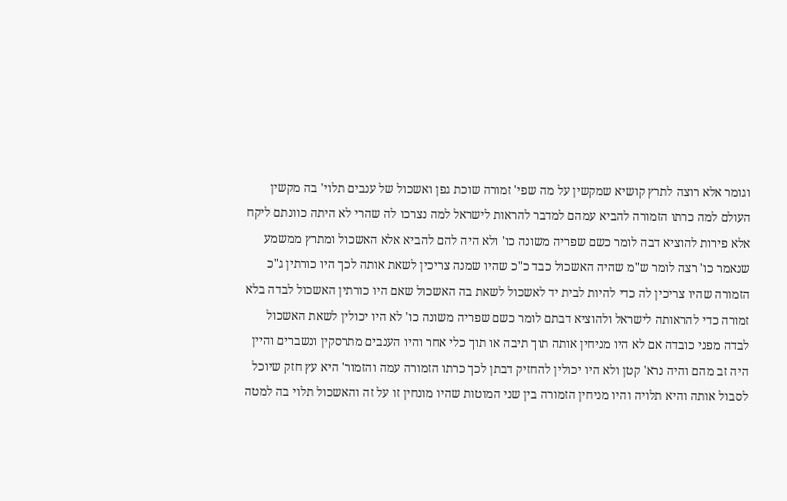וגומר אלא רוצה לתרץ קושיא שמקשין על מה שפי' זמורה שוכת גפן ואשכול של ענבים תלוי' בה מקשין העולם למה כרתו הזמורה להביא עמהם למדבר להראות לישראל למה נצרכו לה שהרי לא היתה כוונתם ליקח אלא פירות להוציא דבה לומר כשם שפריה משונה כו' ולא היה להם להביא אלא האשכול ומתרץ ממשמע שנאמר כו' רצה לומר ש"מ שהיה האשכול כבד כ"כ שהיו שמנה צריכין לשאת אותה לכך היו כורתין ג"כ הזמורה שהיו צריכין לה כדי להיות לבית יד לאשכול לשאת בה האשכול שאם היו כורתין האשכול לבדה בלא זמורה כדי להראותה לישראל ולהוציא דבתם לומר כשם שפריה משונה כו' לא היו יכולין לשאת האשכול לבדה מפני כובדה אם לא היו מניחין אותה תוך תיבה או תוך כלי אחר והיו הענבים מתרסקין ונשברים והיין היה זב מהם והיה נרא' קטן ולא היו יכולין להחזיק דבתן לכך כרתו הזמורה עמה והזמור' היא עץ חזק שיוכל לסבול אותה והיא תלויה והיו מניחין הזמורה בין שני המוטות שהיו מונחין זו על זה והאשכול תלוי בה למטה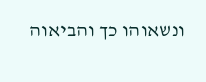ונשאוהו כך והביאוה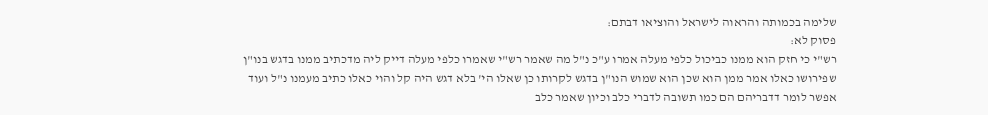שלימה בכמותה והראוה לישראל והוציאו דבתם:
פסוק לא:
רש"י כי חזק הוא ממנו כביכול כלפי מעלה אמרו ע"כ נ"ל מה שאמר רש"י שאמרו כלפי מעלה דייק ליה מדכתיב ממנו בדגש בנו"ן שפירושו כאלו אמר ממן הוא שכן הוא שמוש הנו"ן בדגש לקרותו כן שאלו הי' בלא דגש היה קל והוי כאלו כתיב מעמנו נ"ל ועוד אפשר לומר דדבריהם הם כמו תשובה לדברי כלב וכיון שאמר כלב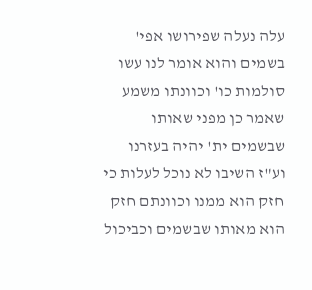עלה נעלה שפירושו אפי' בשמים והוא אומר לנו עשו סולמות כו' וכוונתו משמע שאמר כן מפני שאותו שבשמים ית' יהיה בעזרנו וע"ז השיבו לא נוכל לעלות כי חזק הוא ממנו וכוונתם חזק הוא מאותו שבשמים וכביכול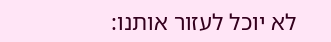לא יוכל לעזור אותנו: